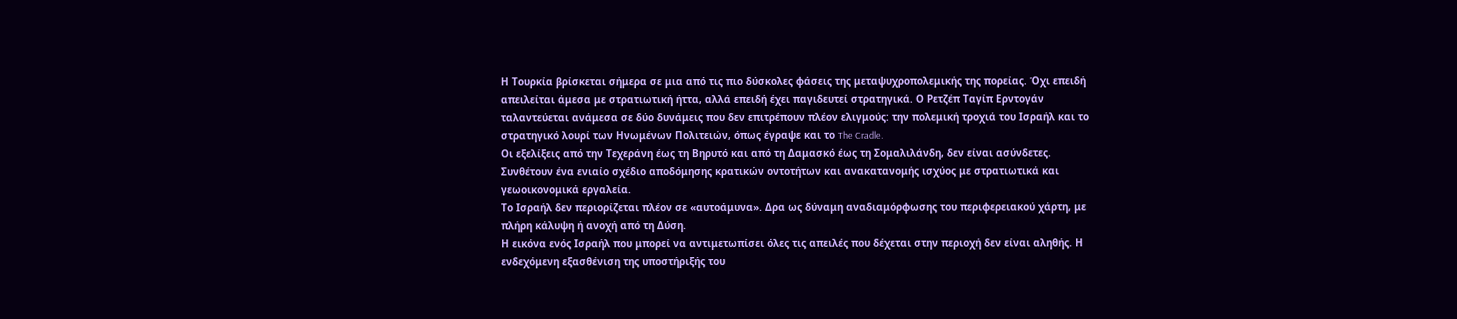Η Τουρκία βρίσκεται σήμερα σε μια από τις πιο δύσκολες φάσεις της μεταψυχροπολεμικής της πορείας. Όχι επειδή απειλείται άμεσα με στρατιωτική ήττα, αλλά επειδή έχει παγιδευτεί στρατηγικά. Ο Ρετζέπ Ταγίπ Ερντογάν ταλαντεύεται ανάμεσα σε δύο δυνάμεις που δεν επιτρέπουν πλέον ελιγμούς: την πολεμική τροχιά του Ισραήλ και το στρατηγικό λουρί των Ηνωμένων Πολιτειών, όπως έγραψε και το The Cradle.
Οι εξελίξεις από την Τεχεράνη έως τη Βηρυτό και από τη Δαμασκό έως τη Σομαλιλάνδη, δεν είναι ασύνδετες. Συνθέτουν ένα ενιαίο σχέδιο αποδόμησης κρατικών οντοτήτων και ανακατανομής ισχύος με στρατιωτικά και γεωοικονομικά εργαλεία.
Το Ισραήλ δεν περιορίζεται πλέον σε «αυτοάμυνα». Δρα ως δύναμη αναδιαμόρφωσης του περιφερειακού χάρτη, με πλήρη κάλυψη ή ανοχή από τη Δύση.
Η εικόνα ενός Ισραήλ που μπορεί να αντιμετωπίσει όλες τις απειλές που δέχεται στην περιοχή δεν είναι αληθής. Η ενδεχόμενη εξασθένιση της υποστήριξής του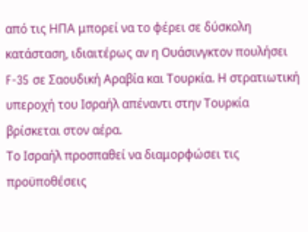από τις ΗΠΑ μπορεί να το φέρει σε δύσκολη κατάσταση, ιδιαιτέρως αν η Ουάσινγκτον πουλήσει F-35 σε Σαουδική Αραβία και Τουρκία. Η στρατιωτική υπεροχή του Ισραήλ απέναντι στην Τουρκία βρίσκεται στον αέρα.
Το Ισραήλ προσπαθεί να διαμορφώσει τις προϋποθέσεις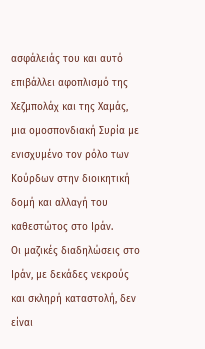ασφάλειάς του και αυτό επιβάλλει αφοπλισμό της Χεζμπολάχ και της Χαμάς, μια ομοσπονδιακή Συρία με ενισχυμένο τον ρόλο των Κούρδων στην διοικητική δομή και αλλαγή του καθεστώτος στο Ιράν.
Οι μαζικές διαδηλώσεις στο Ιράν, με δεκάδες νεκρούς και σκληρή καταστολή, δεν είναι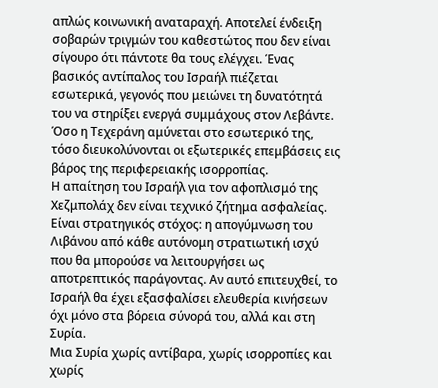απλώς κοινωνική αναταραχή. Αποτελεί ένδειξη σοβαρών τριγμών του καθεστώτος που δεν είναι σίγουρο ότι πάντοτε θα τους ελέγχει. Ένας βασικός αντίπαλος του Ισραήλ πιέζεται εσωτερικά, γεγονός που μειώνει τη δυνατότητά του να στηρίξει ενεργά συμμάχους στον Λεβάντε. Όσο η Τεχεράνη αμύνεται στο εσωτερικό της, τόσο διευκολύνονται οι εξωτερικές επεμβάσεις εις βάρος της περιφερειακής ισορροπίας.
Η απαίτηση του Ισραήλ για τον αφοπλισμό της Χεζμπολάχ δεν είναι τεχνικό ζήτημα ασφαλείας. Είναι στρατηγικός στόχος: η απογύμνωση του Λιβάνου από κάθε αυτόνομη στρατιωτική ισχύ που θα μπορούσε να λειτουργήσει ως αποτρεπτικός παράγοντας. Αν αυτό επιτευχθεί, το Ισραήλ θα έχει εξασφαλίσει ελευθερία κινήσεων όχι μόνο στα βόρεια σύνορά του, αλλά και στη Συρία.
Μια Συρία χωρίς αντίβαρα, χωρίς ισορροπίες και χωρίς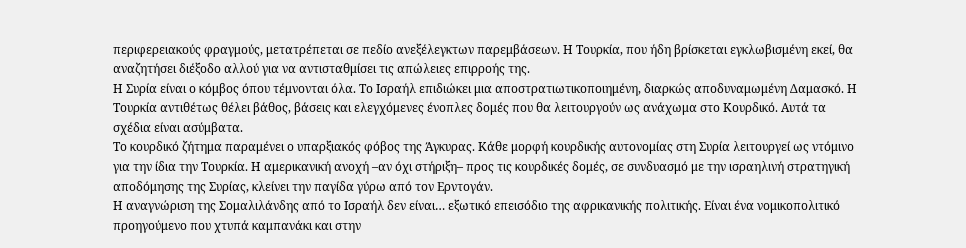περιφερειακούς φραγμούς, μετατρέπεται σε πεδίο ανεξέλεγκτων παρεμβάσεων. Η Τουρκία, που ήδη βρίσκεται εγκλωβισμένη εκεί, θα αναζητήσει διέξοδο αλλού για να αντισταθμίσει τις απώλειες επιρροής της.
Η Συρία είναι ο κόμβος όπου τέμνονται όλα. Το Ισραήλ επιδιώκει μια αποστρατιωτικοποιημένη, διαρκώς αποδυναμωμένη Δαμασκό. Η Τουρκία αντιθέτως θέλει βάθος, βάσεις και ελεγχόμενες ένοπλες δομές που θα λειτουργούν ως ανάχωμα στο Κουρδικό. Αυτά τα σχέδια είναι ασύμβατα.
Το κουρδικό ζήτημα παραμένει ο υπαρξιακός φόβος της Άγκυρας. Κάθε μορφή κουρδικής αυτονομίας στη Συρία λειτουργεί ως ντόμινο για την ίδια την Τουρκία. Η αμερικανική ανοχή –αν όχι στήριξη– προς τις κουρδικές δομές, σε συνδυασμό με την ισραηλινή στρατηγική αποδόμησης της Συρίας, κλείνει την παγίδα γύρω από τον Ερντογάν.
Η αναγνώριση της Σομαλιλάνδης από το Ισραήλ δεν είναι… εξωτικό επεισόδιο της αφρικανικής πολιτικής. Είναι ένα νομικοπολιτικό προηγούμενο που χτυπά καμπανάκι και στην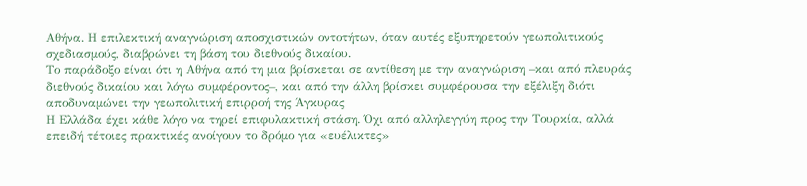Αθήνα. Η επιλεκτική αναγνώριση αποσχιστικών οντοτήτων, όταν αυτές εξυπηρετούν γεωπολιτικούς σχεδιασμούς, διαβρώνει τη βάση του διεθνούς δικαίου.
Το παράδοξο είναι ότι η Αθήνα από τη μια βρίσκεται σε αντίθεση με την αναγνώριση –και από πλευράς διεθνούς δικαίου και λόγω συμφέροντος–, και από την άλλη βρίσκει συμφέρουσα την εξέλιξη διότι αποδυναμώνει την γεωπολιτική επιρροή της Άγκυρας
Η Ελλάδα έχει κάθε λόγο να τηρεί επιφυλακτική στάση. Όχι από αλληλεγγύη προς την Τουρκία, αλλά επειδή τέτοιες πρακτικές ανοίγουν το δρόμο για «ευέλικτες»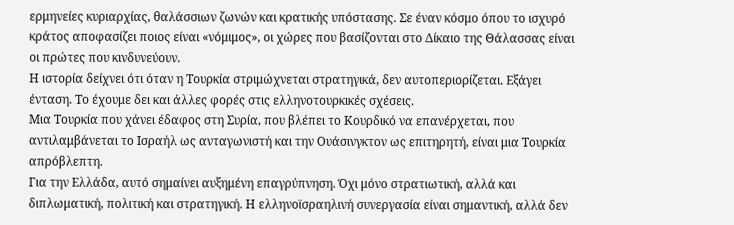ερμηνείες κυριαρχίας, θαλάσσιων ζωνών και κρατικής υπόστασης. Σε έναν κόσμο όπου το ισχυρό κράτος αποφασίζει ποιος είναι «νόμιμος», οι χώρες που βασίζονται στο Δίκαιο της Θάλασσας είναι οι πρώτες που κινδυνεύουν.
Η ιστορία δείχνει ότι όταν η Τουρκία στριμώχνεται στρατηγικά, δεν αυτοπεριορίζεται. Εξάγει ένταση. Το έχουμε δει και άλλες φορές στις ελληνοτουρκικές σχέσεις.
Μια Τουρκία που χάνει έδαφος στη Συρία, που βλέπει το Κουρδικό να επανέρχεται, που αντιλαμβάνεται το Ισραήλ ως ανταγωνιστή και την Ουάσινγκτον ως επιτηρητή, είναι μια Τουρκία απρόβλεπτη.
Για την Ελλάδα, αυτό σημαίνει αυξημένη επαγρύπνηση. Όχι μόνο στρατιωτική, αλλά και διπλωματική, πολιτική και στρατηγική. Η ελληνοϊσραηλινή συνεργασία είναι σημαντική, αλλά δεν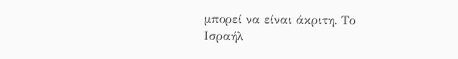μπορεί να είναι άκριτη. Το Ισραήλ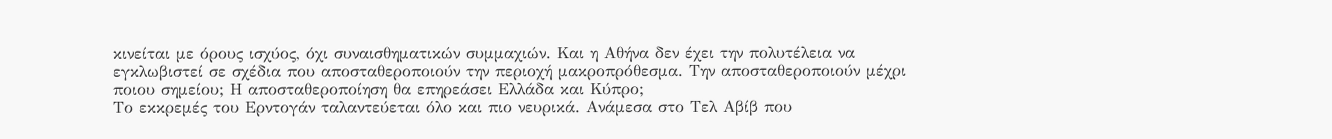κινείται με όρους ισχύος, όχι συναισθηματικών συμμαχιών. Και η Αθήνα δεν έχει την πολυτέλεια να εγκλωβιστεί σε σχέδια που αποσταθεροποιούν την περιοχή μακροπρόθεσμα. Την αποσταθεροποιούν μέχρι ποιου σημείου; Η αποσταθεροποίηση θα επηρεάσει Ελλάδα και Κύπρο;
Το εκκρεμές του Ερντογάν ταλαντεύεται όλο και πιο νευρικά. Ανάμεσα στο Τελ Αβίβ που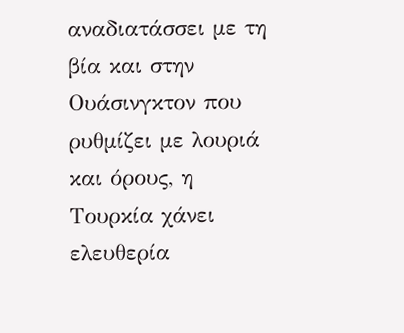αναδιατάσσει με τη βία και στην Ουάσινγκτον που ρυθμίζει με λουριά και όρους, η Τουρκία χάνει ελευθερία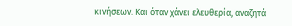κινήσεων. Και όταν χάνει ελευθερία, αναζητά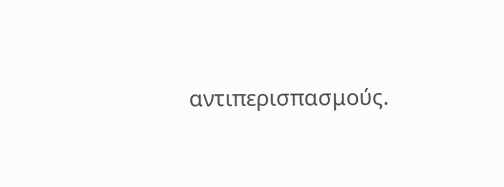αντιπερισπασμούς.